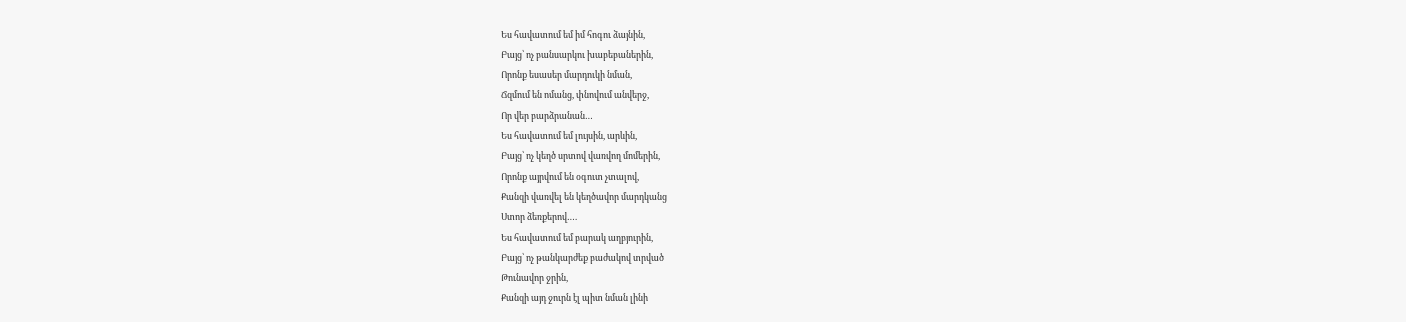Ես հավատում եմ իմ հոգու ձայնին,
Բայց՝ ոչ բանսարկու խաբեբաներին,
Որոնք եսասեր մարդուկի նման,
Ճզմում են ոմանց, փնովում անվերջ,
Որ վեր բարձրանան…
Ես հավատում եմ լույսին, արևին,
Բայց՝ ոչ կեղծ սրտով վառվող մոմերին,
Որոնք այրվում են օգուտ չտալով,
Քանզի վառվել են կեղծավոր մարդկանց
Ստոր ձեռքերով….
Ես հավատում եմ բարակ աղբյուրին,
Բայց՝ ոչ թանկարժեք բաժակով տրված
Թունավոր ջրին,
Քանզի այդ ջուրն էլ պիտ նման լինի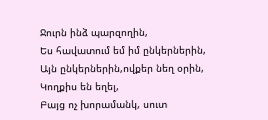Ջուրն ինձ պարզողին,
Ես հավատում եմ իմ ընկերներին,
Այն ընկերներին,ովքեր նեղ օրին,
Կողքիս են եղել,
Բայց ոչ խորամանկ, սուտ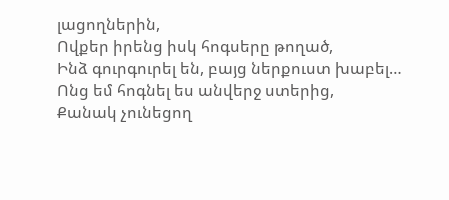լացողներին,
Ովքեր իրենց իսկ հոգսերը թողած,
Ինձ գուրգուրել են, բայց ներքուստ խաբել…
Ոնց եմ հոգնել ես անվերջ ստերից,
Քանակ չունեցող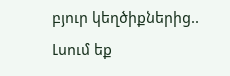բյուր կեղծիքներից..
Լսում եք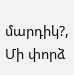մարդիկ?,
Մի փորձ